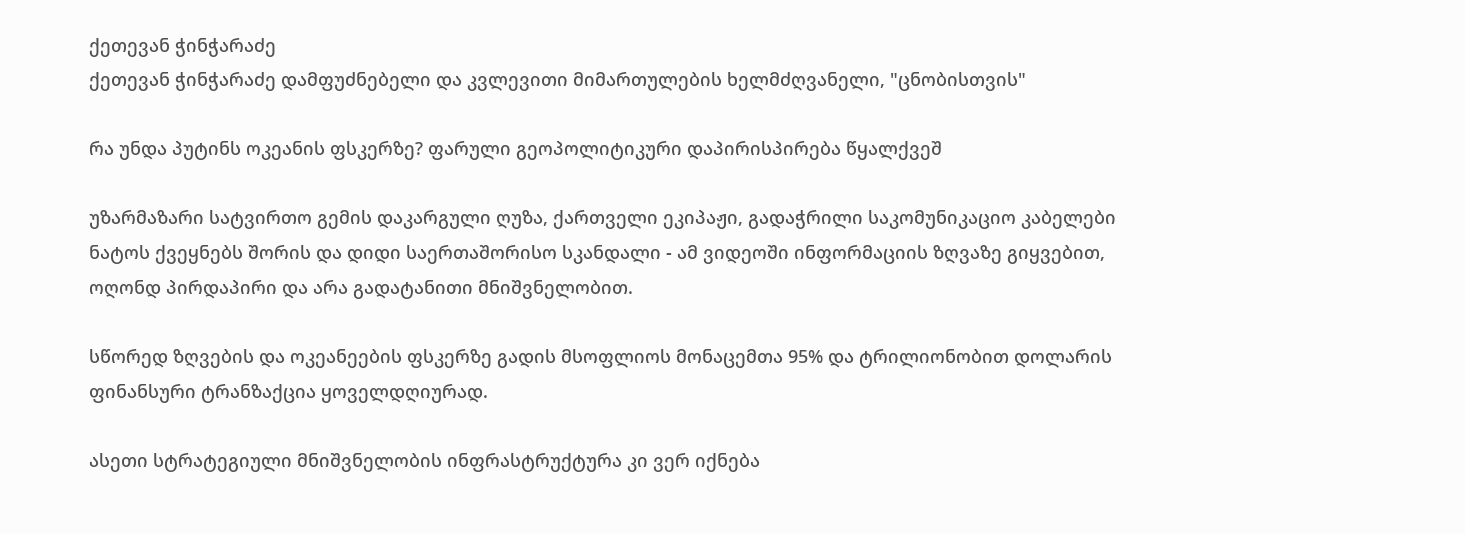ქეთევან ჭინჭარაძე
ქეთევან ჭინჭარაძე დამფუძნებელი და კვლევითი მიმართულების ხელმძღვანელი, "ცნობისთვის"

რა უნდა პუტინს ოკეანის ფსკერზე? ფარული გეოპოლიტიკური დაპირისპირება წყალქვეშ

უზარმაზარი სატვირთო გემის დაკარგული ღუზა, ქართველი ეკიპაჟი, გადაჭრილი საკომუნიკაციო კაბელები ნატოს ქვეყნებს შორის და დიდი საერთაშორისო სკანდალი - ამ ვიდეოში ინფორმაციის ზღვაზე გიყვებით, ოღონდ პირდაპირი და არა გადატანითი მნიშვნელობით.

სწორედ ზღვების და ოკეანეების ფსკერზე გადის მსოფლიოს მონაცემთა 95% და ტრილიონობით დოლარის ფინანსური ტრანზაქცია ყოველდღიურად.

ასეთი სტრატეგიული მნიშვნელობის ინფრასტრუქტურა კი ვერ იქნება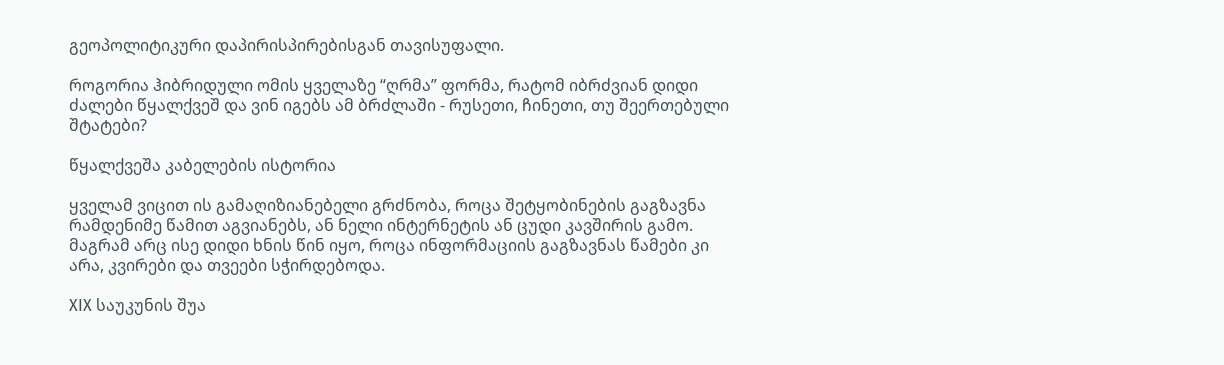გეოპოლიტიკური დაპირისპირებისგან თავისუფალი.

როგორია ჰიბრიდული ომის ყველაზე “ღრმა” ფორმა, რატომ იბრძვიან დიდი ძალები წყალქვეშ და ვინ იგებს ამ ბრძლაში - რუსეთი, ჩინეთი, თუ შეერთებული შტატები?

წყალქვეშა კაბელების ისტორია

ყველამ ვიცით ის გამაღიზიანებელი გრძნობა, როცა შეტყობინების გაგზავნა რამდენიმე წამით აგვიანებს, ან ნელი ინტერნეტის ან ცუდი კავშირის გამო. მაგრამ არც ისე დიდი ხნის წინ იყო, როცა ინფორმაციის გაგზავნას წამები კი არა, კვირები და თვეები სჭირდებოდა.

XIX საუკუნის შუა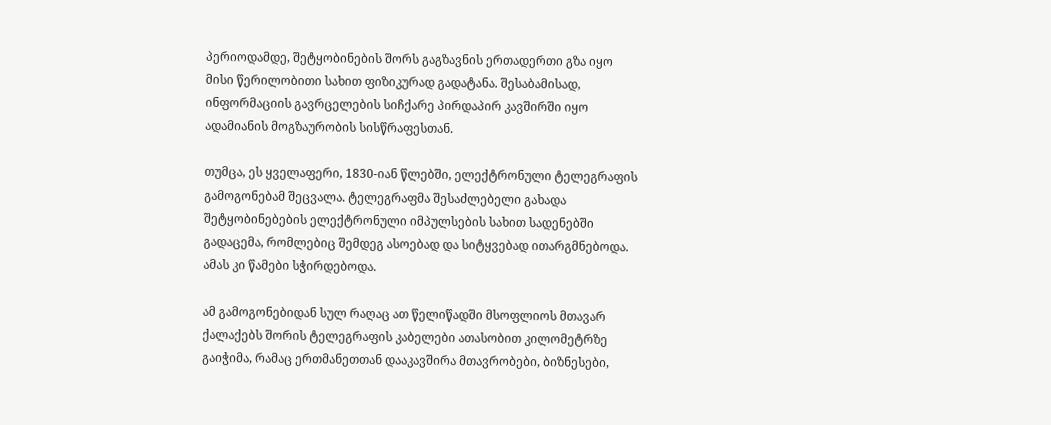პერიოდამდე, შეტყობინების შორს გაგზავნის ერთადერთი გზა იყო მისი წერილობითი სახით ფიზიკურად გადატანა. შესაბამისად, ინფორმაციის გავრცელების სიჩქარე პირდაპირ კავშირში იყო ადამიანის მოგზაურობის სისწრაფესთან.

თუმცა, ეს ყველაფერი, 1830-იან წლებში, ელექტრონული ტელეგრაფის გამოგონებამ შეცვალა. ტელეგრაფმა შესაძლებელი გახადა შეტყობინებების ელექტრონული იმპულსების სახით სადენებში გადაცემა, რომლებიც შემდეგ ასოებად და სიტყვებად ითარგმნებოდა. ამას კი წამები სჭირდებოდა.

ამ გამოგონებიდან სულ რაღაც ათ წელიწადში მსოფლიოს მთავარ ქალაქებს შორის ტელეგრაფის კაბელები ათასობით კილომეტრზე გაიჭიმა, რამაც ერთმანეთთან დააკავშირა მთავრობები, ბიზნესები,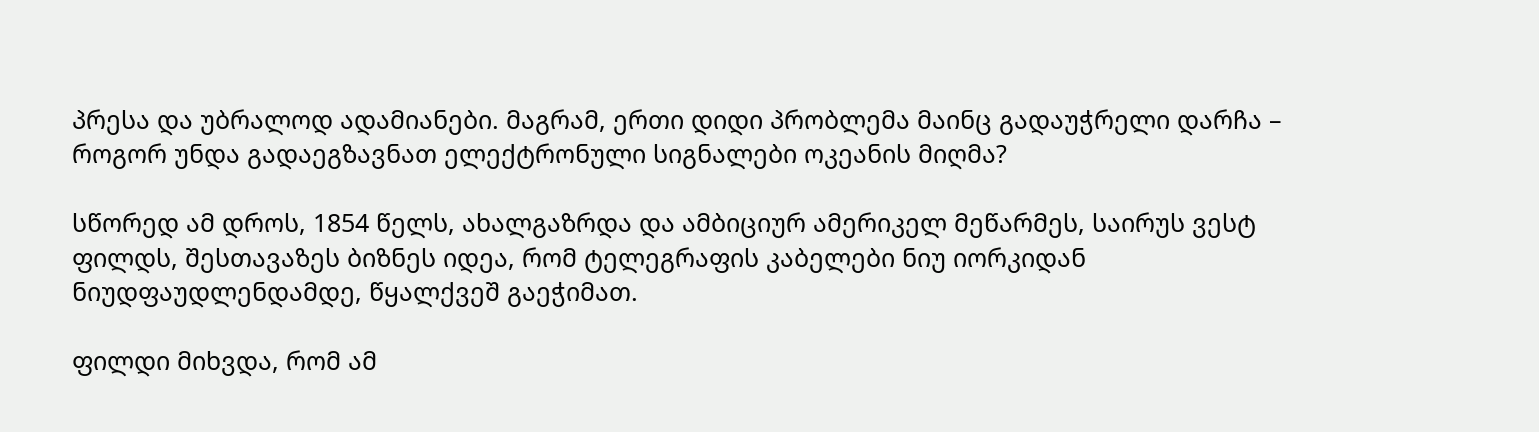პრესა და უბრალოდ ადამიანები. მაგრამ, ერთი დიდი პრობლემა მაინც გადაუჭრელი დარჩა – როგორ უნდა გადაეგზავნათ ელექტრონული სიგნალები ოკეანის მიღმა?

სწორედ ამ დროს, 1854 წელს, ახალგაზრდა და ამბიციურ ამერიკელ მეწარმეს, საირუს ვესტ ფილდს, შესთავაზეს ბიზნეს იდეა, რომ ტელეგრაფის კაბელები ნიუ იორკიდან ნიუდფაუდლენდამდე, წყალქვეშ გაეჭიმათ.

ფილდი მიხვდა, რომ ამ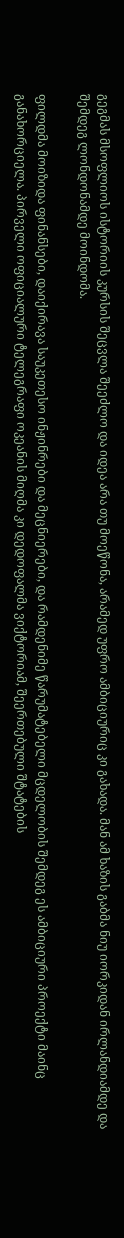გეგმას მსოფლიოს ისტორიის კურსის შეცვლა შეეძლო და იდეა არა თუ მოეწონა, არამედ უფრო ამბიციურიც კი გახადა. მან ამ ხაზის გაბმა ნიუ იორკიდან ირლანდიამდე და შემდეგ ლონდონამდე მოინდომა.

ფილდმა მოიზიდა ფინანსები, დაიქირავა საუკეთესო ინჟინრები და მეცნიერები, და რამდენიმე წარუმატებელი მცდელობის შემდეგ ეს ამბიციური პროექტი მაინც განახორციელა. პირველი ოფიციალური ტელეგრაფი ოკეანის მიღმა კი დედოფალმა ვიქტორიამ, შეერთებული შტატების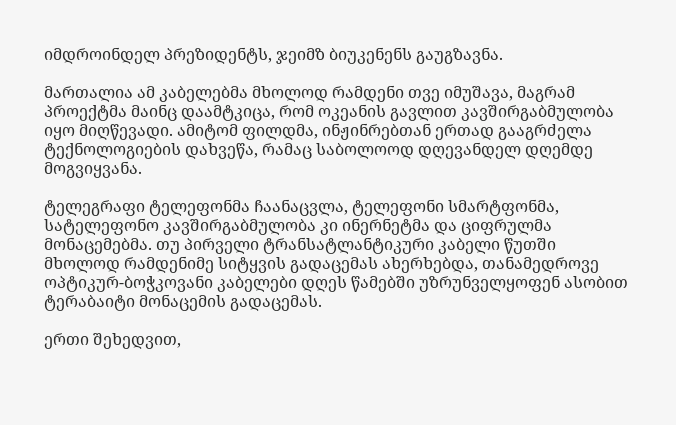იმდროინდელ პრეზიდენტს, ჯეიმზ ბიუკენენს გაუგზავნა.

მართალია ამ კაბელებმა მხოლოდ რამდენი თვე იმუშავა, მაგრამ პროექტმა მაინც დაამტკიცა, რომ ოკეანის გავლით კავშირგაბმულობა იყო მიღწევადი. ამიტომ ფილდმა, ინჟინრებთან ერთად გააგრძელა ტექნოლოგიების დახვეწა, რამაც საბოლოოდ დღევანდელ დღემდე მოგვიყვანა.

ტელეგრაფი ტელეფონმა ჩაანაცვლა, ტელეფონი სმარტფონმა, სატელეფონო კავშირგაბმულობა კი ინერნეტმა და ციფრულმა მონაცემებმა. თუ პირველი ტრანსატლანტიკური კაბელი წუთში მხოლოდ რამდენიმე სიტყვის გადაცემას ახერხებდა, თანამედროვე ოპტიკურ-ბოჭკოვანი კაბელები დღეს წამებში უზრუნველყოფენ ასობით ტერაბაიტი მონაცემის გადაცემას.

ერთი შეხედვით,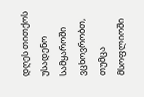დღეს თითქოს უსადენო სამყაროში ვცხოვრობთ, თუმცა მსოფლიოში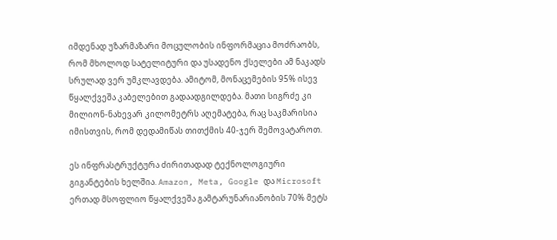იმდენად უზარმაზარი მოცულობის ინფორმაცია მოძრაობს, რომ მხოლოდ სატელიტური და უსადენო ქსელები ამ ნაკადს სრულად ვერ უმკლავდება. ამიტომ, მონაცემების 95% ისევ წყალქვეშა კაბელებით გადაადგილდება. მათი სიგრძე კი მილიონ-ნახევარ კილომეტრს აღემატება, რაც საკმარისია იმისთვის, რომ დედამიწას თითქმის 40-ჯერ შემოვატაროთ.

ეს ინფრასტრუქტურა ძირითადად ტექნოლოგიური გიგანტების ხელშია. Amazon, Meta, Google და Microsoft ერთად მსოფლიო წყალქვეშა გამტარუნარიანობის 70% მეტს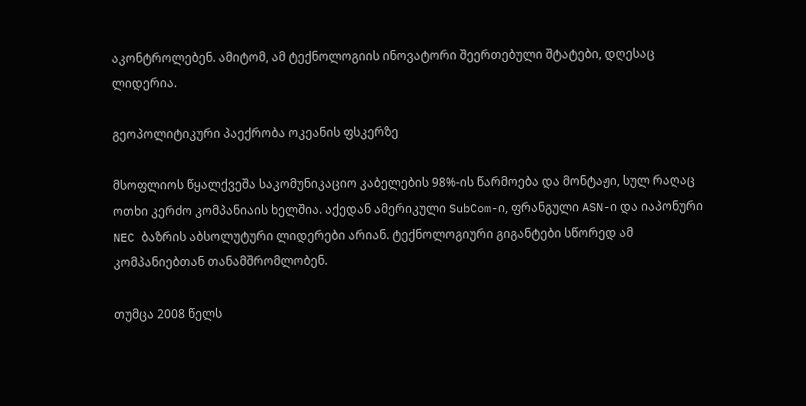აკონტროლებენ. ამიტომ, ამ ტექნოლოგიის ინოვატორი შეერთებული შტატები, დღესაც ლიდერია.

გეოპოლიტიკური პაექრობა ოკეანის ფსკერზე

მსოფლიოს წყალქვეშა საკომუნიკაციო კაბელების 98%-ის წარმოება და მონტაჟი, სულ რაღაც ოთხი კერძო კომპანიაის ხელშია. აქედან ამერიკული SubCom-ი, ფრანგული ASN-ი და იაპონური NEC ბაზრის აბსოლუტური ლიდერები არიან. ტექნოლოგიური გიგანტები სწორედ ამ კომპანიებთან თანამშრომლობენ.

თუმცა 2008 წელს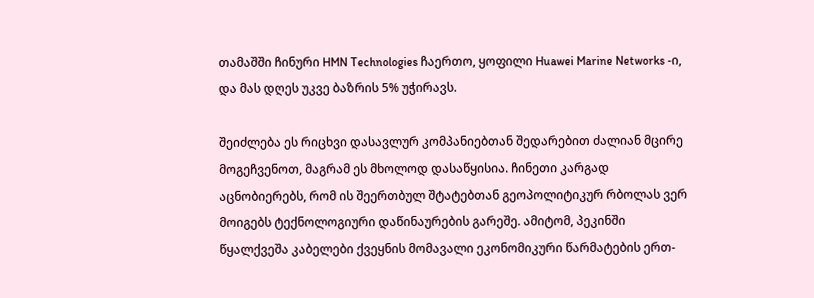თამაშში ჩინური HMN Technologies ჩაერთო, ყოფილი Huawei Marine Networks -ი, და მას დღეს უკვე ბაზრის 5% უჭირავს.

შეიძლება ეს რიცხვი დასავლურ კომპანიებთან შედარებით ძალიან მცირე მოგეჩვენოთ, მაგრამ ეს მხოლოდ დასაწყისია. ჩინეთი კარგად აცნობიერებს, რომ ის შეერთბულ შტატებთან გეოპოლიტიკურ რბოლას ვერ მოიგებს ტექნოლოგიური დაწინაურების გარეშე. ამიტომ, პეკინში წყალქვეშა კაბელები ქვეყნის მომავალი ეკონომიკური წარმატების ერთ-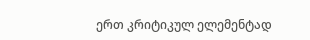ერთ კრიტიკულ ელემენტად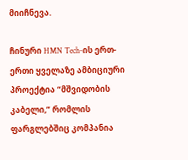მიიჩნევა.

ჩინური HMN Tech-ის ერთ-ერთი ყველაზე ამბიციური პროექტია “მშვიდობის კაბელი,” რომლის ფარგლებშიც კომპანია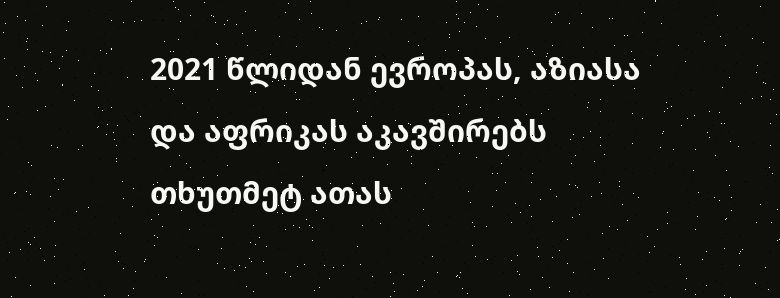2021 წლიდან ევროპას, აზიასა და აფრიკას აკავშირებს თხუთმეტ ათას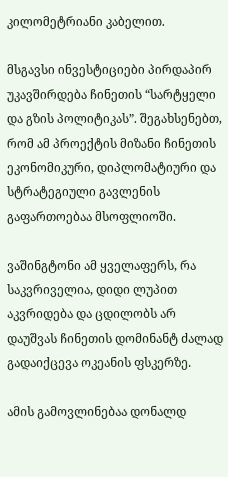კილომეტრიანი კაბელით.

მსგავსი ინვესტიციები პირდაპირ უკავშირდება ჩინეთის “სარტყელი და გზის პოლიტიკას”. შეგახსენებთ, რომ ამ პროექტის მიზანი ჩინეთის ეკონომიკური, დიპლომატიური და სტრატეგიული გავლენის გაფართოებაა მსოფლიოში.

ვაშინგტონი ამ ყველაფერს, რა საკვრიველია, დიდი ლუპით აკვრიდება და ცდილობს არ დაუშვას ჩინეთის დომინანტ ძალად გადაიქცევა ოკეანის ფსკერზე.

ამის გამოვლინებაა დონალდ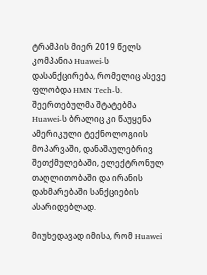ტრამპის მიერ 2019 წელს კომპანია Huawei-ს დასანქცირება, რომელიც ასევე ფლობდა HMN Tech-ს. შეერთებულმა შტატებმა Huawei-ს ბრალიც კი წაუყენა ამერიკული ტექნოლოგიის მოპარვაში, დანაშაულებრივ შეთქმულებაში, ელექტრონულ თაღლითობაში და ირანის დახმარებაში სანქციების ასარიდებლად.

მიუხედავად იმისა, რომ Huawei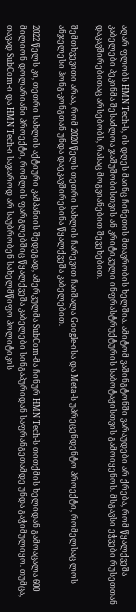აღარ ფლობს HMN Tech-ს, ის დღეს მაინც ჩინეთის მთავრობის ხელშია. ამიტომ ვაშინგტონში ვარაუდები არ ქრება, რომ წყალქვეშა კაბელები პეკინმა შესაძლოა ჯაშუშობისთვის ან კრიტიკული ინფრასტრუქტურის საბოტაჟისთვის გამოიყენოს. მსგავსი ეჭვები რუსეთთან დაკავშირებითაც არსებობს, რასაც მოგვიანებით შევეხებით.

შემთხვევითი არაა, რომ 2020 წელს თეთრი სახლის ჩარევით ჩაიშალა Google-ისა და Meta-ს უპრეცენდენტო პროექტი, რომელსაც ლოს ანჯელესი ჰონგ-კონგთან უნდა დაეკავშირებინა წყალქვეშა კაბელებით.

2022 წელს კი, თეთრი სახლის აქტიური კამპანიის შედეგად, ამერკულმა SubCom-მა ჩინურ HMN Tech-ს თითქმის ხელიდან გამოაცალა 600 მილიონ დოლარიანი პროექტი, რომლის ფარგლებშიც წყალქვეშა კაბელები სინგაპურიდან საფრანგეთამდე უნდა გაჭიმულიყო. თუმცა, თავად SubCom-ი და HMN Tech-ი საჯაროდ არ საუბრობენ სახელმწიფო პოლიტიკის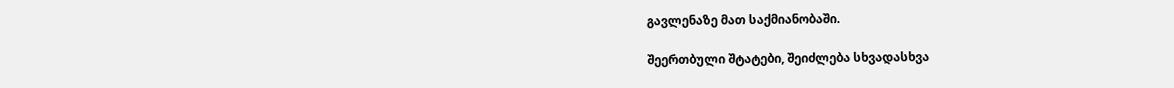გავლენაზე მათ საქმიანობაში.

შეერთბული შტატები, შეიძლება სხვადასხვა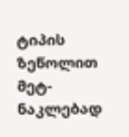ტიპის ზეწოლით მეტ-ნაკლებად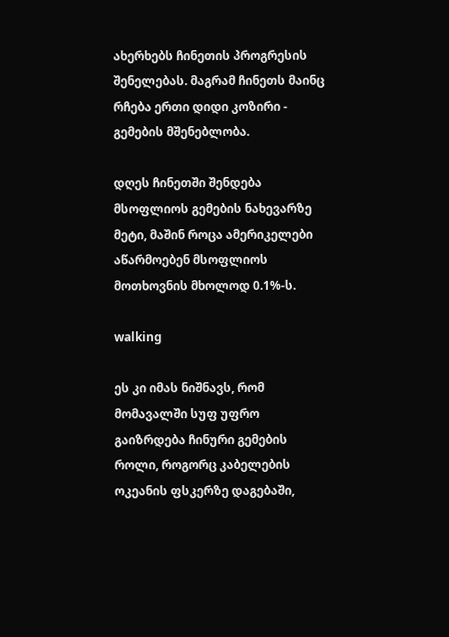ახერხებს ჩინეთის პროგრესის შენელებას. მაგრამ ჩინეთს მაინც რჩება ერთი დიდი კოზირი - გემების მშენებლობა.

დღეს ჩინეთში შენდება მსოფლიოს გემების ნახევარზე მეტი, მაშინ როცა ამერიკელები აწარმოებენ მსოფლიოს მოთხოვნის მხოლოდ 0.1%-ს.

walking

ეს კი იმას ნიშნავს, რომ მომავალში სუფ უფრო გაიზრდება ჩინური გემების როლი, როგორც კაბელების ოკეანის ფსკერზე დაგებაში,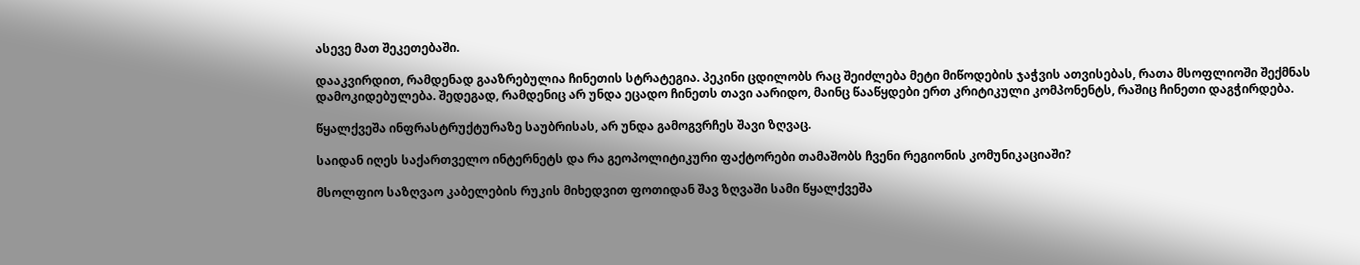ასევე მათ შეკეთებაში.

დააკვირდით, რამდენად გააზრებულია ჩინეთის სტრატეგია. პეკინი ცდილობს რაც შეიძლება მეტი მიწოდების ჯაჭვის ათვისებას, რათა მსოფლიოში შექმნას დამოკიდებულება. შედეგად, რამდენიც არ უნდა ეცადო ჩინეთს თავი აარიდო, მაინც წააწყდები ერთ კრიტიკული კომპონენტს, რაშიც ჩინეთი დაგჭირდება.

წყალქვეშა ინფრასტრუქტურაზე საუბრისას, არ უნდა გამოგვრჩეს შავი ზღვაც.

საიდან იღეს საქართველო ინტერნეტს და რა გეოპოლიტიკური ფაქტორები თამაშობს ჩვენი რეგიონის კომუნიკაციაში?

მსოლფიო საზღვაო კაბელების რუკის მიხედვით ფოთიდან შავ ზღვაში სამი წყალქვეშა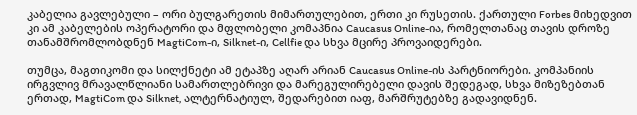კაბელია გავლებული – ორი ბულგარეთის მიმართულებით, ერთი კი რუსეთის. ქართული Forbes მიხედვით კი ამ კაბელების ოპერატორი და მფლობელი კომაპნია Caucasus Online-ია, რომელთანაც თავის დროზე თანამშრომლობდნენ MagtiCom-ი, Silknet-ი, Cellfie და სხვა მცირე პროვაიდერები.

თუმცა, მაგთიკომი და სილქნეტი ამ ეტაპზე აღარ არიან Caucasus Online-ის პარტნიორები. კომპანიის ირგვლივ მრავალწლიანი სამართლებრივი და მარეგულირებელი დავის შედეგად, სხვა მიზეზებთან ერთად, MagtiCom და Silknet, ალტერნატიულ, შედარებით იაფ, მარშრუტებზე გადავიდნენ.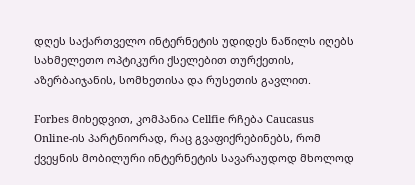დღეს საქართველო ინტერნეტის უდიდეს ნაწილს იღებს სახმელეთო ოპტიკური ქსელებით თურქეთის, აზერბაიჯანის, სომხეთისა და რუსეთის გავლით.

Forbes მიხედვით, კომპანია Cellfie რჩება Caucasus Online-ის პარტნიორად, რაც გვაფიქრებინებს, რომ ქვეყნის მობილური ინტერნეტის სავარაუდოდ მხოლოდ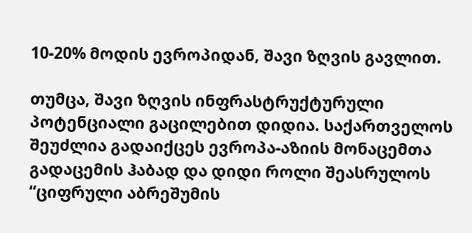10-20% მოდის ევროპიდან, შავი ზღვის გავლით.

თუმცა, შავი ზღვის ინფრასტრუქტურული პოტენციალი გაცილებით დიდია. საქართველოს შეუძლია გადაიქცეს ევროპა-აზიის მონაცემთა გადაცემის ჰაბად და დიდი როლი შეასრულოს “ციფრული აბრეშუმის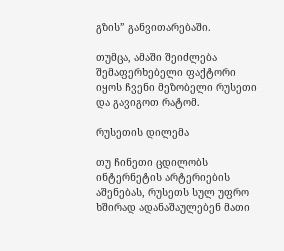გზის” განვითარებაში.

თუმცა, ამაში შეიძლება შემაფერხებელი ფაქტორი იყოს ჩვენი მეზობელი რუსეთი და გავიგოთ რატომ.

რუსეთის დილემა

თუ ჩინეთი ცდილობს ინტერნეტის არტერიების აშენებას, რუსეთს სულ უფრო ხშირად ადანაშაულებენ მათი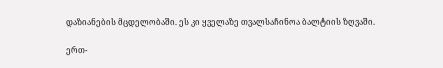დაზიანების მცდელობაში. ეს კი ყველაზე თვალსაჩინოა ბალტიის ზღვაში.

ერთ-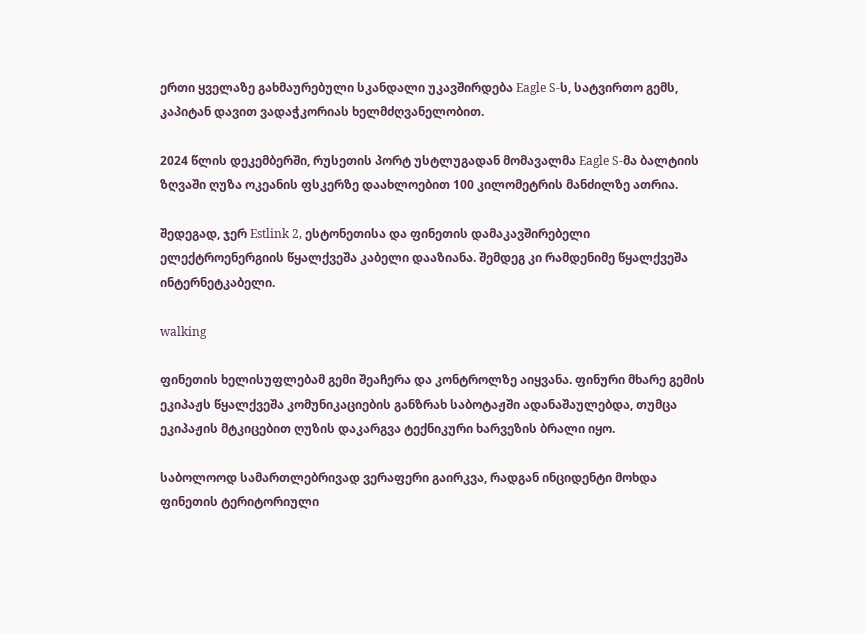ერთი ყველაზე გახმაურებული სკანდალი უკავშირდება Eagle S-ს, სატვირთო გემს, კაპიტან დავით ვადაჭკორიას ხელმძღვანელობით.

2024 წლის დეკემბერში, რუსეთის პორტ უსტლუგადან მომავალმა Eagle S-მა ბალტიის ზღვაში ღუზა ოკეანის ფსკერზე დაახლოებით 100 კილომეტრის მანძილზე ათრია.

შედეგად, ჯერ Estlink 2, ესტონეთისა და ფინეთის დამაკავშირებელი ელექტროენერგიის წყალქვეშა კაბელი დააზიანა. შემდეგ კი რამდენიმე წყალქვეშა ინტერნეტკაბელი.

walking

ფინეთის ხელისუფლებამ გემი შეაჩერა და კონტროლზე აიყვანა. ფინური მხარე გემის ეკიპაჟს წყალქვეშა კომუნიკაციების განზრახ საბოტაჟში ადანაშაულებდა, თუმცა ეკიპაჟის მტკიცებით ღუზის დაკარგვა ტექნიკური ხარვეზის ბრალი იყო.

საბოლოოდ სამართლებრივად ვერაფერი გაირკვა, რადგან ინციდენტი მოხდა ფინეთის ტერიტორიული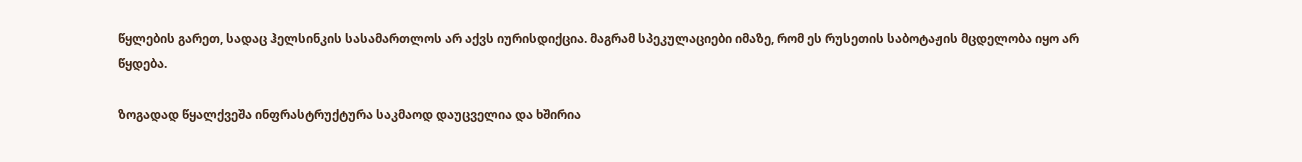წყლების გარეთ, სადაც ჰელსინკის სასამართლოს არ აქვს იურისდიქცია. მაგრამ სპეკულაციები იმაზე, რომ ეს რუსეთის საბოტაჟის მცდელობა იყო არ წყდება.

ზოგადად წყალქვეშა ინფრასტრუქტურა საკმაოდ დაუცველია და ხშირია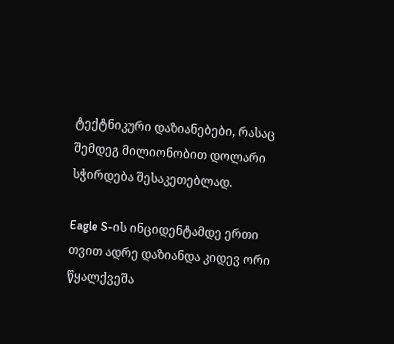ტექტნიკური დაზიანებები, რასაც შემდეგ მილიონობით დოლარი სჭირდება შესაკეთებლად.

Eagle S-ის ინციდენტამდე ერთი თვით ადრე დაზიანდა კიდევ ორი წყალქვეშა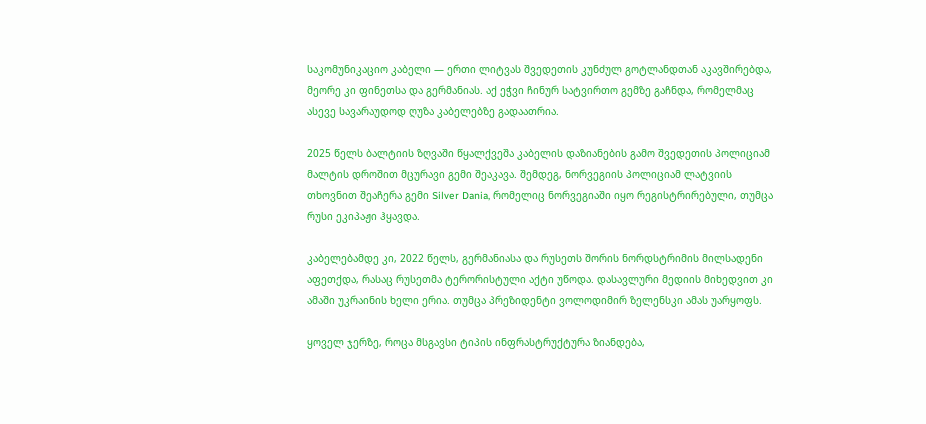საკომუნიკაციო კაბელი — ერთი ლიტვას შვედეთის კუნძულ გოტლანდთან აკავშირებდა, მეორე კი ფინეთსა და გერმანიას. აქ ეჭვი ჩინურ სატვირთო გემზე გაჩნდა, რომელმაც ასევე სავარაუდოდ ღუზა კაბელებზე გადაათრია.

2025 წელს ბალტიის ზღვაში წყალქვეშა კაბელის დაზიანების გამო შვედეთის პოლიციამ მალტის დროშით მცურავი გემი შეაკავა. შემდეგ, ნორვეგიის პოლიციამ ლატვიის თხოვნით შეაჩერა გემი Silver Dania, რომელიც ნორვეგიაში იყო რეგისტრირებული, თუმცა რუსი ეკიპაჟი ჰყავდა.

კაბელებამდე კი, 2022 წელს, გერმანიასა და რუსეთს შორის ნორდსტრიმის მილსადენი აფეთქდა, რასაც რუსეთმა ტერორისტული აქტი უწოდა. დასავლური მედიის მიხედვით კი ამაში უკრაინის ხელი ერია. თუმცა პრეზიდენტი ვოლოდიმირ ზელენსკი ამას უარყოფს.

ყოველ ჯერზე, როცა მსგავსი ტიპის ინფრასტრუქტურა ზიანდება,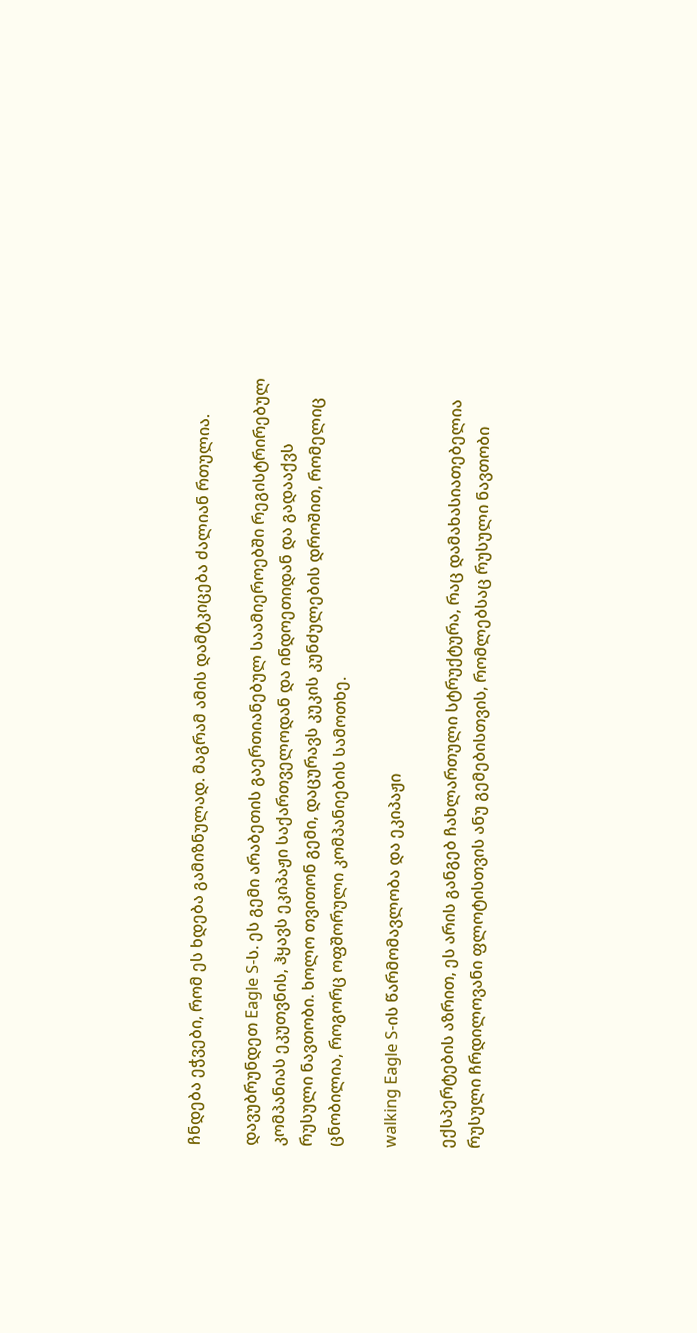ჩნდება ეჭვები, რომ ეს ხდება გამიზნულად. მაგრამ ამის დამტკიცება ძალიან რთულია.

დავუბრუნდეთ Eagle S-ს. ეს გემი არაბეთის გაერთიანებულ საამიეროებში რეგისტრირებულ კომპანიას ეკუთვნის, ჰყავს ეკიპაჟი საქართველოდან და ინდოეთიდან და გადააქვს რუსული ნავთობი. ხოლო თვითონ გემი, დაცურავს კუკის კუნძულების დროშით, რომელიც ცნობილია, როგორც ოფშორული კომპანიების სამოთხე.

walking Eagle S-ის წარმომავლობა და ეკიპაჟი

ექსპერტების აზრით, ეს არის განგებ ჩახლართული სტრუქტურა, რაც დამახასიათებელია რუსული ჩრდილოვანი ფლოტისთვის ანუ გემებისთვის, რომლებსაც რუსული ნავთობი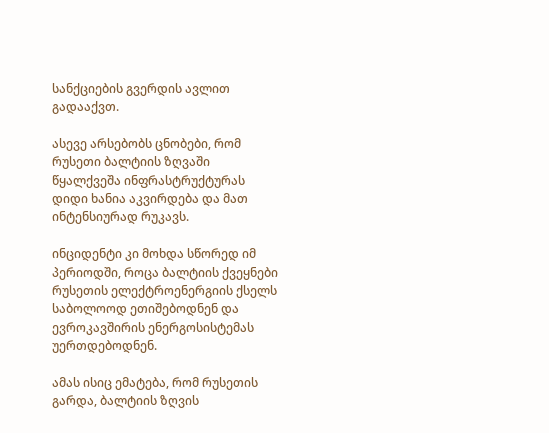სანქციების გვერდის ავლით გადააქვთ.

ასევე არსებობს ცნობები, რომ რუსეთი ბალტიის ზღვაში წყალქვეშა ინფრასტრუქტურას დიდი ხანია აკვირდება და მათ ინტენსიურად რუკავს.

ინციდენტი კი მოხდა სწორედ იმ პერიოდში, როცა ბალტიის ქვეყნები რუსეთის ელექტროენერგიის ქსელს საბოლოოდ ეთიშებოდნენ და ევროკავშირის ენერგოსისტემას უერთდებოდნენ.

ამას ისიც ემატება, რომ რუსეთის გარდა, ბალტიის ზღვის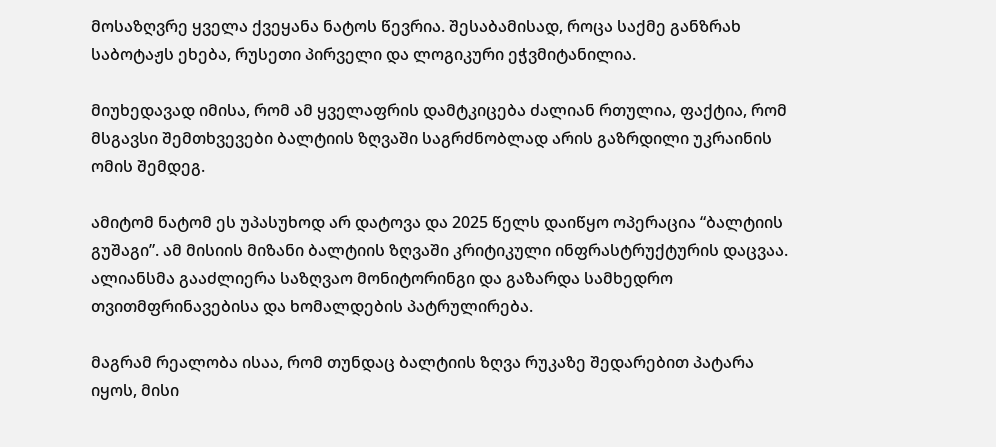მოსაზღვრე ყველა ქვეყანა ნატოს წევრია. შესაბამისად, როცა საქმე განზრახ საბოტაჟს ეხება, რუსეთი პირველი და ლოგიკური ეჭვმიტანილია.

მიუხედავად იმისა, რომ ამ ყველაფრის დამტკიცება ძალიან რთულია, ფაქტია, რომ მსგავსი შემთხვევები ბალტიის ზღვაში საგრძნობლად არის გაზრდილი უკრაინის ომის შემდეგ.

ამიტომ ნატომ ეს უპასუხოდ არ დატოვა და 2025 წელს დაიწყო ოპერაცია “ბალტიის გუშაგი”. ამ მისიის მიზანი ბალტიის ზღვაში კრიტიკული ინფრასტრუქტურის დაცვაა. ალიანსმა გააძლიერა საზღვაო მონიტორინგი და გაზარდა სამხედრო თვითმფრინავებისა და ხომალდების პატრულირება.

მაგრამ რეალობა ისაა, რომ თუნდაც ბალტიის ზღვა რუკაზე შედარებით პატარა იყოს, მისი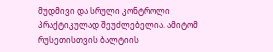მუდმივი და სრული კონტროლი პრაქტიკულად შეუძლებელია. ამიტომ რუსეთისთვის ბალტიის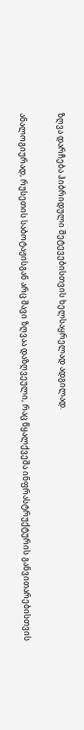ზღვა დარჩება ჰიბრიდული შეტევებისთვის ხელსაყრელად ადგილად.

ანალოგიურად, რუსეთის საბოტაჟისგან არც შავი ზღვაა დაზღვეული, რაც წყალქვეშა ინფრასტრუქტურის განვითარებისთვის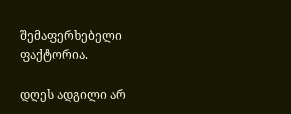შემაფერხებელი ფაქტორია.

დღეს ადგილი არ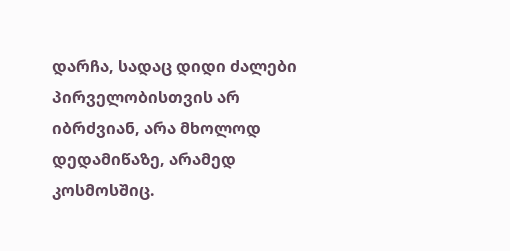დარჩა, სადაც დიდი ძალები პირველობისთვის არ იბრძვიან, არა მხოლოდ დედამიწაზე, არამედ კოსმოსშიც.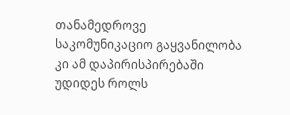თანამედროვე საკომუნიკაციო გაყვანილობა კი ამ დაპირისპირებაში უდიდეს როლს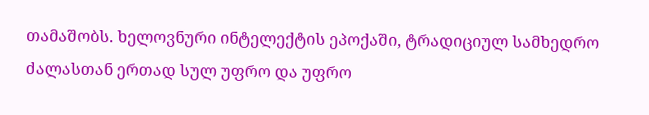თამაშობს. ხელოვნური ინტელექტის ეპოქაში, ტრადიციულ სამხედრო ძალასთან ერთად სულ უფრო და უფრო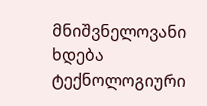მნიშვნელოვანი ხდება ტექნოლოგიური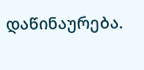დაწინაურება.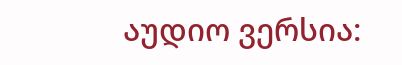აუდიო ვერსია: